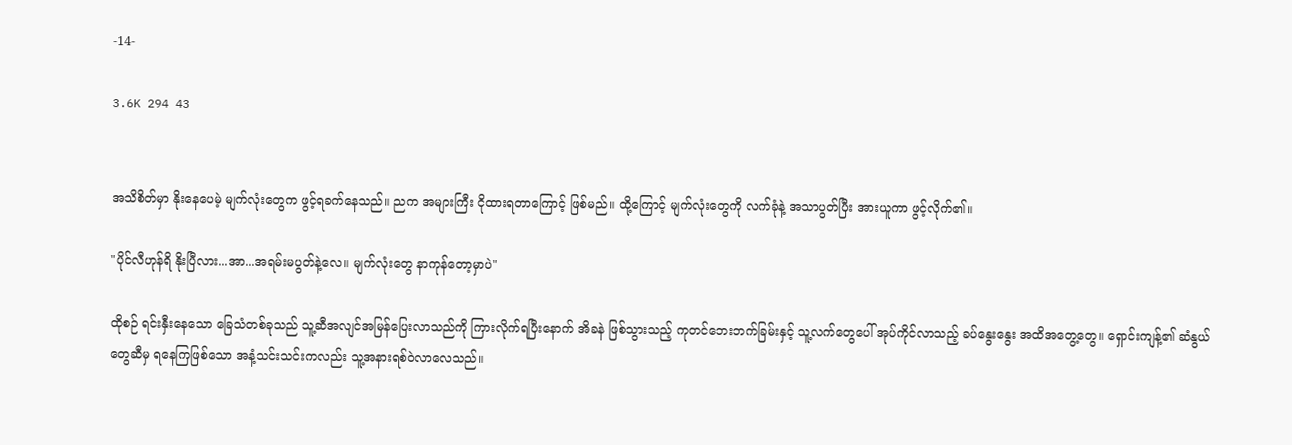-14-

3.6K 294 43


အသိစိတ်မှာ နိုးနေပေမဲ့ မျက်လုံးတွေက ဖွင့်ရခက်နေသည်။ ညက အများကြီး ငိုထားရတာကြောင့် ဖြစ်မည်။ ထို့ကြောင့် မျက်လုံးတွေကို လက်ခုံနဲ့ အသာပွတ်ပြီး အားယူကာ ဖွင့်လိုက်၏။

"ပိုင်လီဟုန်ရိ နိုးပြီလား...အာ...အရမ်းမပွတ်နဲ့လေ။ မျက်လုံးတွေ နာကုန်တော့မှာပဲ"

ထိုစဉ် ရင်းနှီးနေသော ခြေသံတစ်ခုသည် သူ့ဆီအလျင်အမြန်ပြေးလာသည်ကို ကြားလိုက်ရပြီးနောက် အိခနဲ ဖြစ်သွားသည့် ကုတင်ဘေးဘက်ခြမ်းနှင့် သူ့လက်တွေပေါ် အုပ်ကိုင်လာသည့် ခပ်နွေးနွေး အထိအတွေ့တွေ။ ရှောင်းကျန့်၏ ဆံနွယ်တွေဆီမှ ရနေကြဖြစ်သော အနံ့သင်းသင်းကလည်း သူ့အနားရစ်ဝဲလာလေသည်။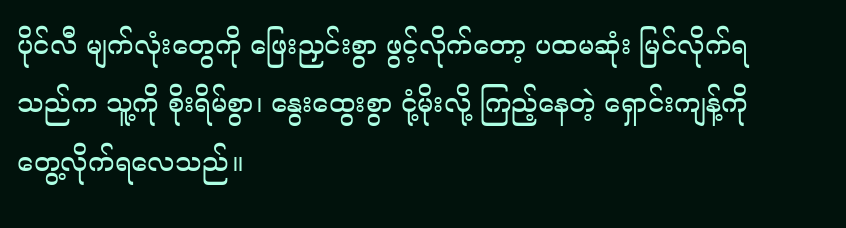ပိုင်လီ မျက်လုံးတွေကို ဖြေးညှင်းစွာ ဖွင့်လိုက်တော့ ပထမဆုံး မြင်လိုက်ရသည်က သူ့ကို စိုးရိမ်စွာ၊ နွေးထွေးစွာ ငုံ့မိုးလို့ ကြည့်နေတဲ့ ရှောင်းကျန့်ကို တွေ့လိုက်ရလေသည်။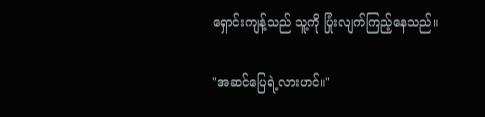ရှောင်းကျန့်သည် သူ့ကို ပြုံးလျက်ကြည့်နေသည်။

"အဆင်ပြေရဲ့လားဟင်။"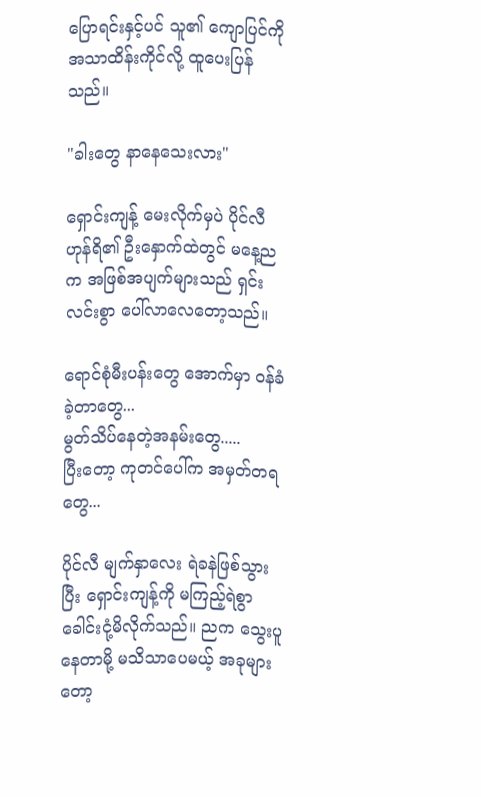ပြောရင်းနှင့်ပင် သူ၏ ကျောပြင်ကို အသာထိန်းကိုင်လို့ ထူပေးပြန်သည်။

"ခါးတွေ နာနေသေးလား"

ရှောင်းကျန့် မေးလိုက်မှပဲ ပိုင်လီဟုန်ရိ၏ ဦးနှောက်ထဲတွင် မနေ့ညက အဖြစ်အပျက်များသည် ရှင်းလင်းစွာ ပေါ်လာလေတော့သည်။

ရောင်စုံမီးပန်းတွေ အောက်မှာ ဝန်ခံခဲ့တာတွေ...
မွတ်သိပ်နေတဲ့အနမ်းတွေ.....
ပြီးတော့ ကုတင်ပေါ်က အမှတ်တရတွေ...

ပိုင်လီ မျက်နှာလေး ရဲခနဲဖြစ်သွားပြီး ရှောင်းကျန့်ကို မကြည့်ရဲစွာ ခေါင်းငုံ့မိလိုက်သည်။ ညက သွေးပူနေတာမို့ မသိသာပေမယ့် အခုများတော့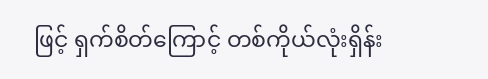ဖြင့် ရှက်စိတ်ကြောင့် တစ်ကိုယ်လုံးရှိန်း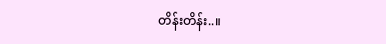တိန်းတိန်း..။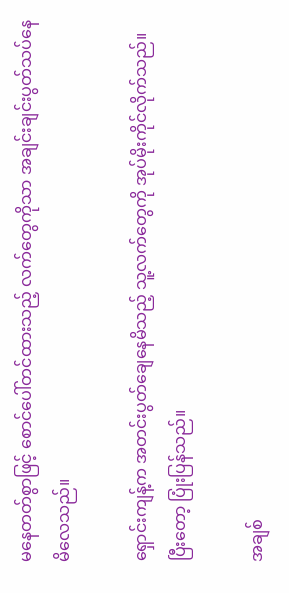မနေတတ်စွာဖြင့် စောင်ပေါ်တင်ထားသည့် လက်တွေကိုသာ အချင်းချင်းပွတ်သပ်နေမိလေသည်။

ရှောင်းကျန့်က အတင်းပွတ်ချေနေမိသည့် သူ့လက်တွေကို အုပ်မိုးကိုင်လိုက်သည်။ ပြီးတော့ ပြုံးပြန်သည်။

အချစ်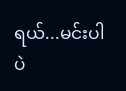ရယ်...မင်းပါပဲ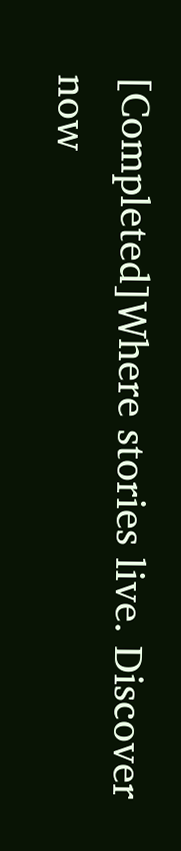[Completed]Where stories live. Discover now